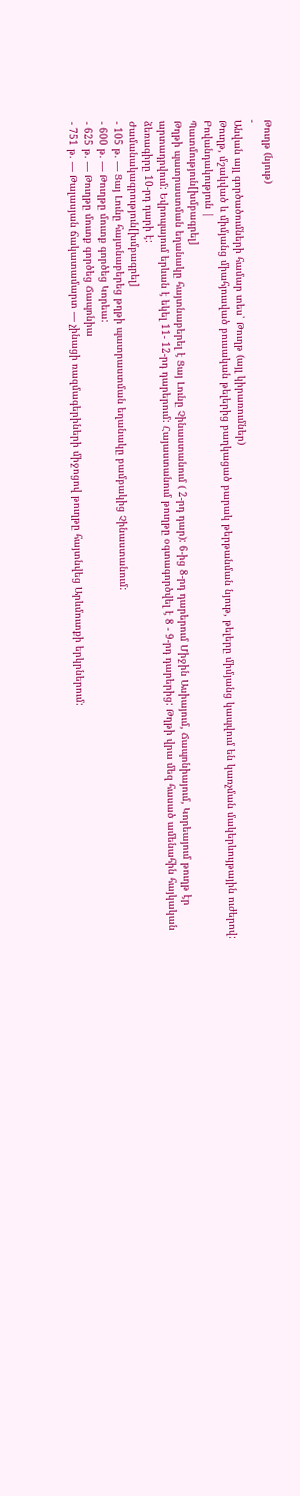Թուղթ (նյութ)
-
Անվան այլ գործածումների համար տես՝ Թուղթ (այլ կիրառումներ)
Թուղթ, մշակված և միմյանց միահյուսված բուսական թելերից բաղկացած բարակ թերթանման նյութ, թելերը միմյանց կապվում են կառչման մակերևույթային ուժերով:
Բովանդակություն |
Պատմություն[խմբագրել]
Թղթի պատրաստման եղանակը հայտնաբերել է Ցայ Լունը Չինաստանում ( 2-րդ դար): 6-ից 8-րդ դարերում Միջին Ասիայում, Ճապոնիայում, Կորեայում թուղթ էր արտադրվում: Եվրոպայում երևան է եկել 11- 12-րդ դարերում: Հայաստանում թուղթը օգտագործվել է 8 - 9-րդ դարերից: Թղթի վրա մեզ հասած ամենահին հայկական ձեռագիրը 10-րդ դարի է:
Ժամանակագրություն[խմբագրել]
- 105 թ. — Ցայ Լունը հայտնաբերեց թղթի պատրաստման եղանակը բամբակից Չինաստանում:
- 600 թ. — Թուղթը մուտք գործեց Կորեա:
- 625 թ. — Թուղթը մուտք գործեց Ճապոնիա
- 751 թ. — Թալասյան ճակատամարտ — չինացի ռազմագերիների միջոցով թուղթը հայտնվեց Արևմուտքի երկրներում: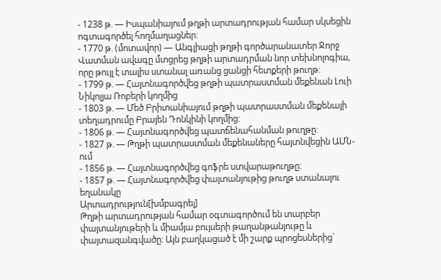- 1238 թ. — Իսպանիայում թղթի արտադրության համար սկսեցին ոգտագործել հողմաղացներ:
- 1770 թ. (մոտավոր) — Անգլիացի թղթի գործարանատեր Ջորջ Վատման ավագը մտցրեց թղթի արտադրման նոր տեխնոլոգիա, որը թույլ է տալիս ստանալ առանց ցանցի հետքերի թուղթ:
- 1799 թ. — Հայտնագործվեց թղթի պատրաստման մեքենան Լուի Նիկոլյա Ռոբերի կողմից
- 1803 թ. — Մեծ Բրիտանիայում թղթի պատրաստման մեքենայի տեղադրումը Բրայեն Դոնկինի կողմից:
- 1806 թ. — Հայտնագործվեց պատճենահանման թուղթը:
- 1827 թ. — Թղթի պատրաստման մեքենաները հայտնվեցին ԱՄՆ- ում
- 1856 թ. — Հայտնագործվեց գոֆրե ստվարաթուղթը:
- 1857 թ. — Հայտնագործվեց փայտանյութից թուղթ ստանալու եղանակը
Արտադրություն[խմբագրել]
Թղթի արտադրության համար օգտագործում են տարբեր փայտանյութերի և միամյա բույսերի թաղանթանյութը և փայտազանգվածը: Այն բաղկացած է մի շարք պրոցեսներից`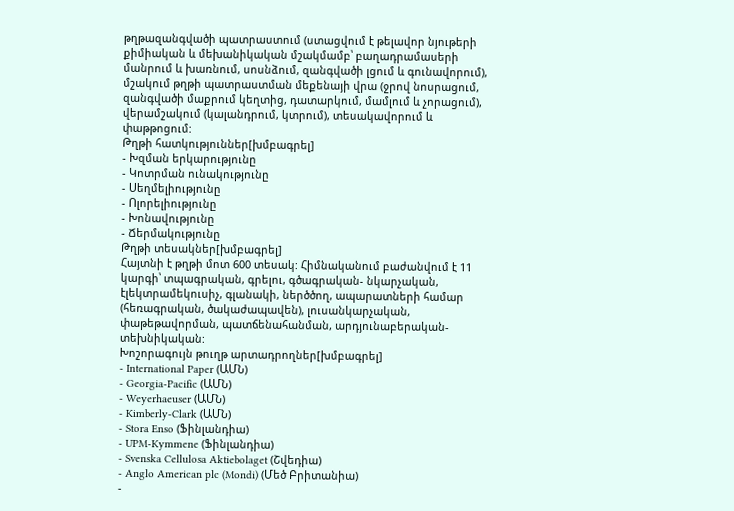թղթազանգվածի պատրաստում (ստացվում է թելավոր նյութերի քիմիական և մեխանիկական մշակմամբ՝ բաղադրամասերի մանրում և խառնում, սոսնձում, զանգվածի լցում և գունավորում), մշակում թղթի պատրաստման մեքենայի վրա (ջրով նոսրացում, զանգվածի մաքրում կեղտից, դատարկում, մամլում և չորացում), վերամշակում (կալանդրում, կտրում), տեսակավորում և փաթթոցում:
Թղթի հատկություններ[խմբագրել]
- Խզման երկարությունը
- Կոտրման ունակությունը
- Սեղմելիությունը
- Ոլորելիությունը
- Խոնավությունը
- Ճերմակությունը
Թղթի տեսակներ[խմբագրել]
Հայտնի է թղթի մոտ 600 տեսակ: Հիմնականում բաժանվում է 11 կարգի՝ տպագրական, գրելու, գծագրական- նկարչական, էլեկտրամեկուսիչ, գլանակի, ներծծող, ապարատների համար (հեռագրական, ծակաժապավեն), լուսանկարչական, փաթեթավորման, պատճենահանման, արդյունաբերական-տեխնիկական:
Խոշորագույն թուղթ արտադրողներ[խմբագրել]
- International Paper (ԱՄՆ)
- Georgia-Pacific (ԱՄՆ)
- Weyerhaeuser (ԱՄՆ)
- Kimberly-Clark (ԱՄՆ)
- Stora Enso (Ֆինլանդիա)
- UPM-Kymmene (Ֆինլանդիա)
- Svenska Cellulosa Aktiebolaget (Շվեդիա)
- Anglo American plc (Mondi) (Մեծ Բրիտանիա)
-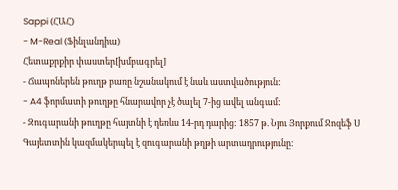Sappi (ՀԱՀ)
- M-Real (Ֆինլանդիա)
Հետաքրքիր փաստեր[խմբագրել]
- Ճապոներեն թուղթ բառը նշանակում է նաև աստվածություն:
- A4 ֆորմատի թուղթը հնարավոր չէ ծալել 7-ից ավել անգամ:
- Զուգարանի թուղթը հայտնի է դեռևս 14-րդ դարից: 1857 թ. Նյու Յորքում Ջոզեֆ Ս Գայետտին կազմակերպել է զուգարանի թղթի արտադրությունը: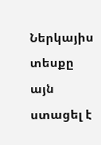Ներկայիս տեսքը այն ստացել է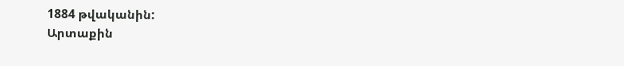1884 թվականին:
Արտաքին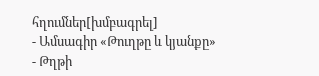հղումներ[խմբագրել]
- Ամսագիր «Թուղթը և կյանքը»
- Թղթի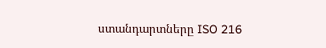ստանդարտները ISO 216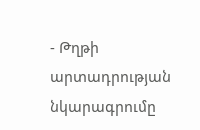- Թղթի արտադրության նկարագրումը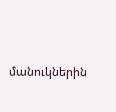մանուկներին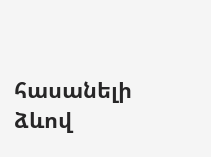հասանելի ձևով